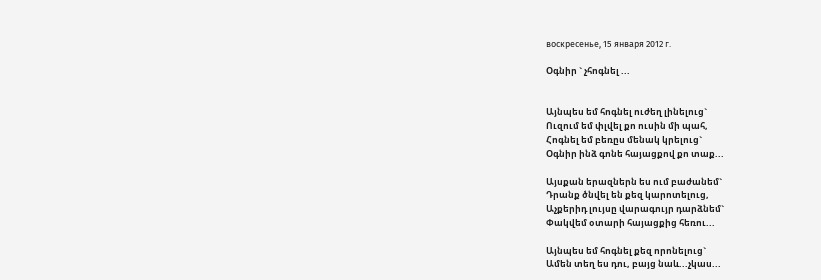воскресенье, 15 января 2012 г.

Օգնիր ` չհոգնել ...


Այնպես եմ հոգնել ուժեղ լինելուց`
Ուզում եմ փլվել քո ուսին մի պահ,
Հոգնել եմ բեռըս մենակ կրելուց`
Օգնիր ինձ գոնե հայացքով քո տաք...

Այսքան երազներն ես ում բաժանեմ`
Դրանք ծնվել են քեզ կարոտելուց,
Աչքերիդ լույսը վարագույր դարձնեմ`
Փակվեմ օտարի հայացքից հեռու...

Այնպես եմ հոգնել քեզ որոնելուց`
Ամեն տեղ ես դու, բայց նաև...չկաս...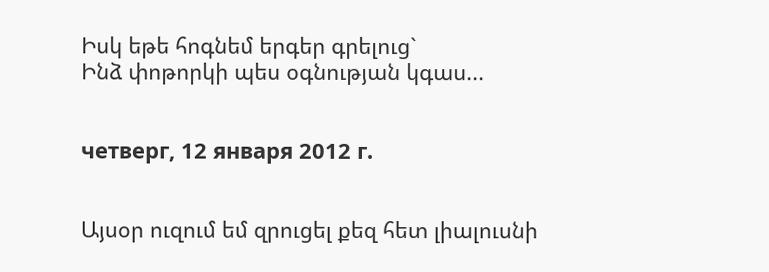Իսկ եթե հոգնեմ երգեր գրելուց`
Ինձ փոթորկի պես օգնության կգաս...


четверг, 12 января 2012 г.


Այսօր ուզում եմ զրուցել քեզ հետ լիալուսնի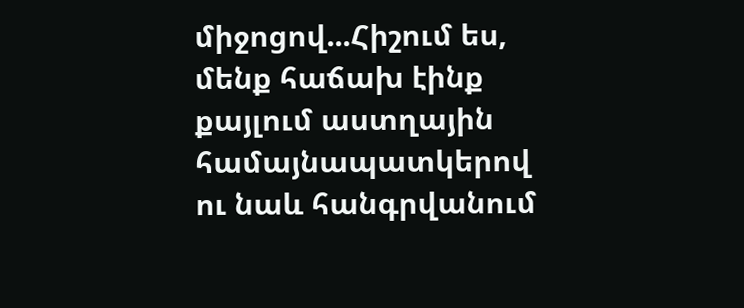միջոցով...Հիշում ես, մենք հաճախ էինք քայլում աստղային համայնապատկերով ու նաև հանգրվանում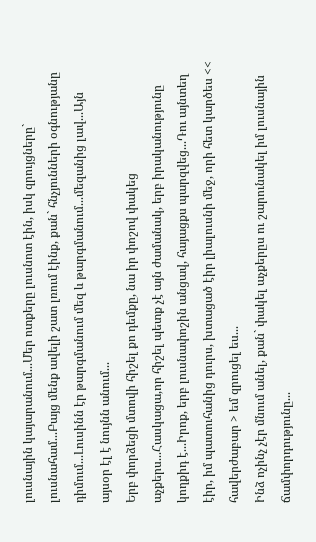լուսնային կայարանում...Մեր ոտքերը լուսնոտ էին, իսկ զրույցները` լուսնահամ...Բայց մենք ավելի շատ լռում էինք, քան` հնչյունների օգնությանը դիմում...Լուսինն էր թարգմանում մեզ և թարգմանում...մեզանից լավ...Այն այսօր էլ է նույնն անում...
Երբ փորձեցի մտովի հիշել քո դեմքը, նա իր փոշով փակեց աչքերս...Հասկացա,որ հիշել պետք չէ այն ժամանակ, երբ իրականությունը կողքիդ է...Իրոք, երբ լուսնափոշին անցավ, հայացքս պարզվեց...Դու այնտեղ էիր, իմ պատուհանից դուրս, խտացած էիր լիալուսնի մեջ, որի հետ կարծես << հավերժաբար > եմ զրուցել ես...
Ինձ ոչինչ չէր մնում անել, քան` փակել աչքերըս ու շարունակել իմ լուսնային ճամփորդությունը...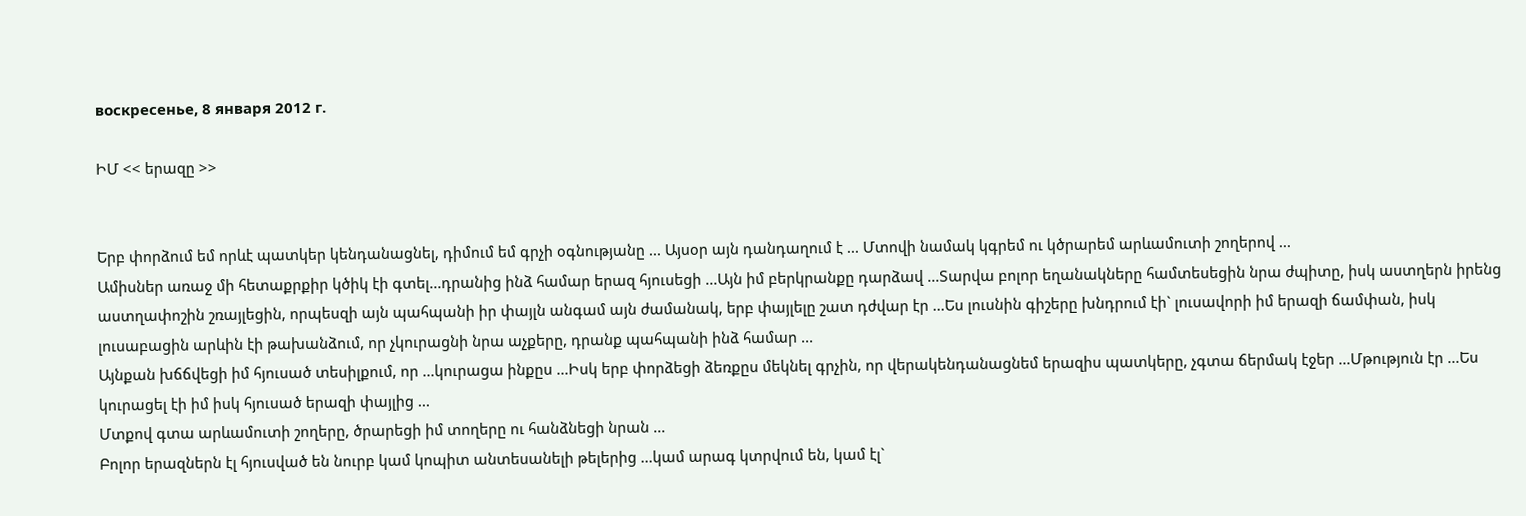воскресенье, 8 января 2012 г.

ԻՄ << երազը >>


Երբ փորձում եմ որևէ պատկեր կենդանացնել, դիմում եմ գրչի օգնությանը ... Այսօր այն դանդաղում է ... Մտովի նամակ կգրեմ ու կծրարեմ արևամուտի շողերով ...
Ամիսներ առաջ մի հետաքրքիր կծիկ էի գտել...դրանից ինձ համար երազ հյուսեցի ...Այն իմ բերկրանքը դարձավ ...Տարվա բոլոր եղանակները համտեսեցին նրա ժպիտը, իսկ աստղերն իրենց աստղափոշին շռայլեցին, որպեսզի այն պահպանի իր փայլն անգամ այն ժամանակ, երբ փայլելը շատ դժվար էր ...Ես լուսնին գիշերը խնդրում էի` լուսավորի իմ երազի ճամփան, իսկ լուսաբացին արևին էի թախանձում, որ չկուրացնի նրա աչքերը, դրանք պահպանի ինձ համար ...
Այնքան խճճվեցի իմ հյուսած տեսիլքում, որ ...կուրացա ինքըս ...Իսկ երբ փորձեցի ձեռքըս մեկնել գրչին, որ վերակենդանացնեմ երազիս պատկերը, չգտա ճերմակ էջեր ...Մթություն էր ...Ես կուրացել էի իմ իսկ հյուսած երազի փայլից ...
Մտքով գտա արևամուտի շողերը, ծրարեցի իմ տողերը ու հանձնեցի նրան ...
Բոլոր երազներն էլ հյուսված են նուրբ կամ կոպիտ անտեսանելի թելերից ...կամ արագ կտրվում են, կամ էլ`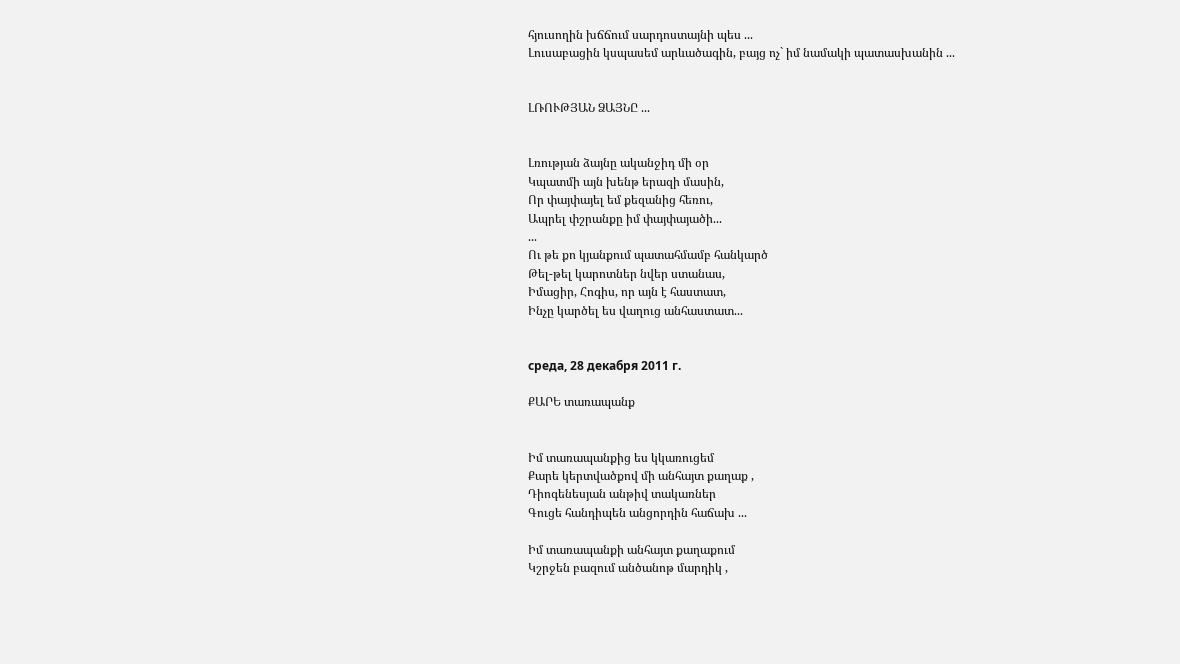հյուսողին խճճում սարդոստայնի պես ...
Լուսաբացին կսպասեմ արևածագին, բայց ոչ` իմ նամակի պատասխանին ...


ԼՌՈՒԹՅԱՆ ՁԱՅՆԸ ...


Լռության ձայնը ականջիդ մի օր
Կպատմի այն խենթ երազի մասին,
Որ փայփայել եմ քեզանից հեռու,
Ապրել փշրանքը իմ փայփայածի...
...
Ու թե քո կյանքում պատահմամբ հանկարծ
Թել-թել կարոտներ նվեր ստանաս,
Իմացիր, Հոգիս, որ այն է հաստատ,
Ինչը կարծել ես վաղուց անհաստատ...


среда, 28 декабря 2011 г.

ՔԱՐԵ տառապանք


Իմ տառապանքից ես կկառուցեմ
Քարե կերտվածքով մի անհայտ քաղաք ,
Դիոգենեսյան անթիվ տակառներ
Գուցե հանդիպեն անցորդին հաճախ ...

Իմ տառապանքի անհայտ քաղաքում
Կշրջեն բազում անծանոթ մարդիկ ,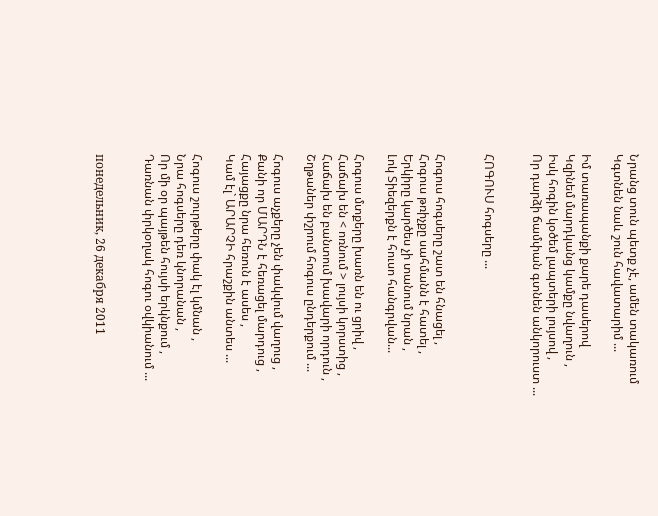Նրանց տուն պետք չէ, ամեն տակառում
Կգտնեն նաև շուն հավատարիմ ...

Իմ տառապանքի քարե դասերով
Կզինեմ մարդկանց կամքը նվաղուն ,
Իսկ հոգին կօծեմ լապտերի լույսով ,
Որ դարձի ճամփան գտնեն անկորուստ ...


ՀՈԳՈՒՍ հոգսերը ...


Հոգուս հոգսերը շատ են հնացել ,
Հոգուս թռիչքը սահմանն է հատել ,
Երկիրը կարծես չի տանում նրան ,
Լոկ Տիեզերքն է հուսո հանգրվան...

Հոգուս մտքերը խառն են ու ցրիվ ,
Հաճախ են < ոռնում > լույսի կորստից ,
Հաճախ են բանտում խավարի որդուն ,
Շղթաներ փշրում հոգուս ընդերքում ...

Հոգուս աչքերը չեն փակվում վաղուց ,
Քանի որ ՄԱՐԴՆ է հեռացել մարդուց ,
Հայացքը նրա հեռուն է ասես ,
Կամ էլ` ԱՐԱՐՉԻ հրաշքին անտես ...

Հոգուս շուրթերը փակ էլ կմնան ,
Նրա հոգսերը դեռ կնորանան ,
Որ մի օր պայթեն հույսի երկնքում ,
Դառնան փրկօղակ հոգու օվկիանում ...


понедельник, 26 декабря 2011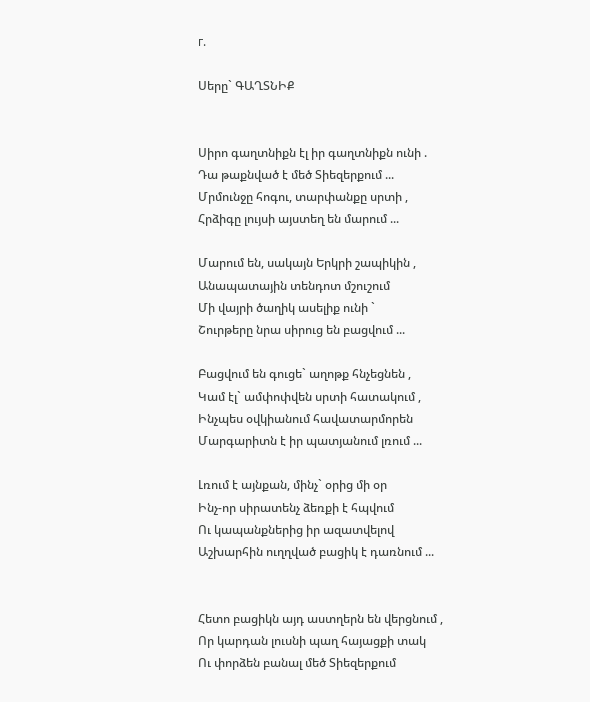г.

Սերը` ԳԱՂՏՆԻՔ


Սիրո գաղտնիքն էլ իր գաղտնիքն ունի .
Դա թաքնված է մեծ Տիեզերքում ...
Մրմունջը հոգու, տարփանքը սրտի ,
Հրձիգը լույսի այստեղ են մարում ...

Մարում են, սակայն Երկրի շապիկին ,
Անապատային տենդոտ մշուշում
Մի վայրի ծաղիկ ասելիք ունի `
Շուրթերը նրա սիրուց են բացվում ...

Բացվում են գուցե` աղոթք հնչեցնեն ,
Կամ էլ` ամփոփվեն սրտի հատակում ,
Ինչպես օվկիանում հավատարմորեն
Մարգարիտն է իր պատյանում լռում ...

Լռում է այնքան, մինչ` օրից մի օր
Ինչ-որ սիրատենչ ձեռքի է հպվում
Ու կապանքներից իր ազատվելով
Աշխարհին ուղղված բացիկ է դառնում ...


Հետո բացիկն այդ աստղերն են վերցնում ,
Որ կարդան լուսնի պաղ հայացքի տակ
Ու փորձեն բանալ մեծ Տիեզերքում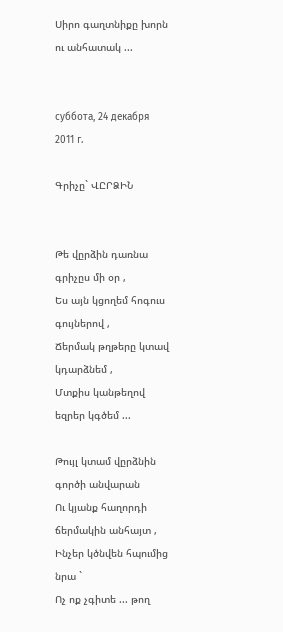Սիրո գաղտնիքը խորն ու անհատակ ...


суббота, 24 декабря 2011 г.

Գրիչը` ՎԸՐՁԻՆ


Թե վըրձին դառնա գրիչըս մի օր ,
Ես այն կցողեմ հոգուս գույներով ,
Ճերմակ թղթերը կտավ կդարձնեմ ,
Մտքիս կանթեղով եզրեր կգծեմ ...

Թույլ կտամ վըրձնին գործի անվարան
Ու կյանք հաղորդի ճերմակին անհայտ ,
Ինչեր կծնվեն հպումից նրա `
Ոչ ոք չգիտե ... թող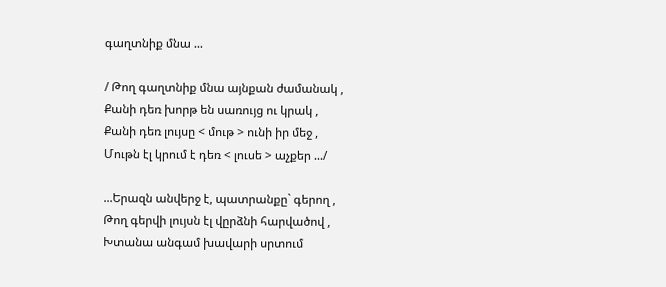գաղտնիք մնա ...

/ Թող գաղտնիք մնա այնքան ժամանակ ,
Քանի դեռ խորթ են սառույց ու կրակ ,
Քանի դեռ լույսը < մութ > ունի իր մեջ ,
Մութն էլ կրում է դեռ < լուսե > աչքեր .../

...Երազն անվերջ է, պատրանքը` գերող ,
Թող գերվի լույսն էլ վըրձնի հարվածով ,
Խտանա անգամ խավարի սրտում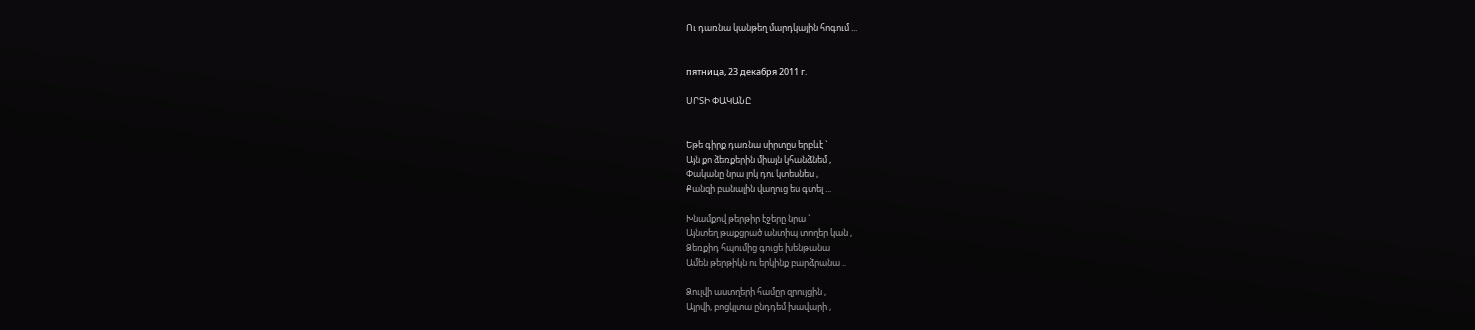Ու դառնա կանթեղ մարդկային հոգում ...


пятница, 23 декабря 2011 г.

ՍՐՏԻ ՓԱԿԱՆԸ


Եթե գիրք դառնա սիրտըս երբևէ `
Այն քո ձեռքերին միայն կհանձնեմ ,
Փականը նրա լոկ դու կտեսնես ,
Քանզի բանալին վաղուց ես գտել ...

Խնամքով թերթիր էջերը նրա `
Այնտեղ թաքցրած անտիպ տողեր կան ,
Ձեռքիդ հպումից գուցե խենթանա
Ամեն թերթիկն ու երկինք բարձրանա ..

Ձուլվի աստղերի համըր զրույցին ,
Այրվի, բոցկլտա ընդդեմ խավարի ,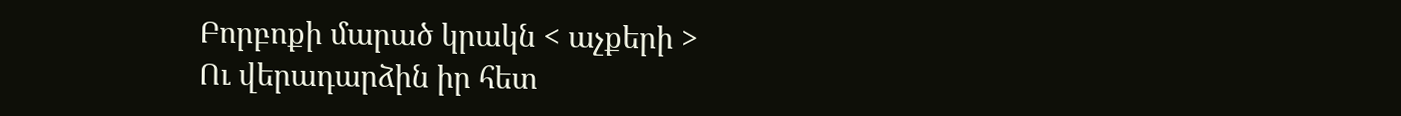Բորբոքի մարած կրակն < աչքերի >
Ու վերադարձին իր հետ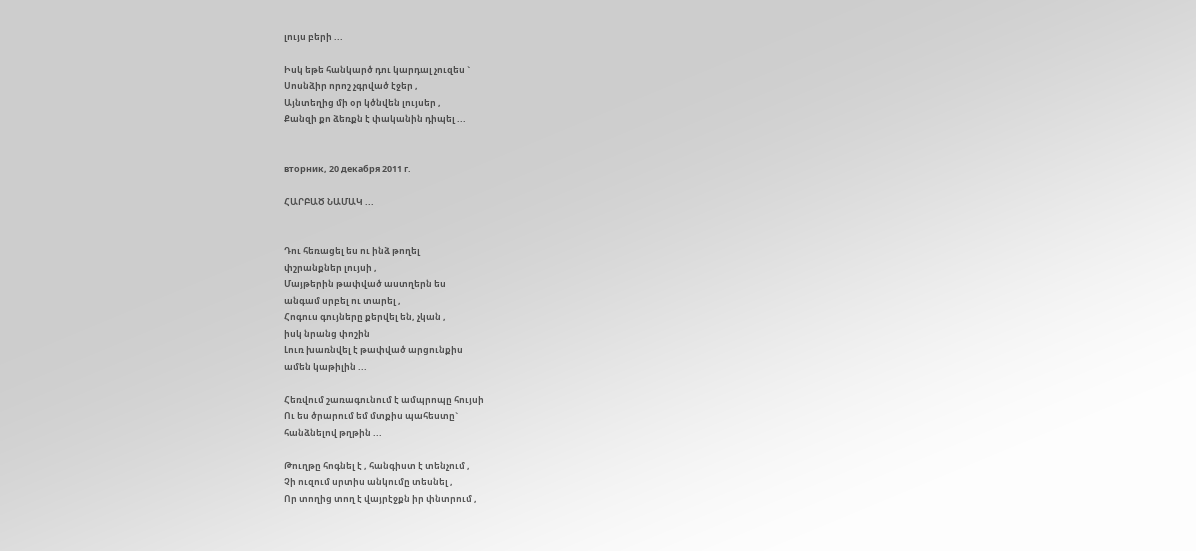լույս բերի ...

Իսկ եթե հանկարծ դու կարդալ չուզես `
Սոսնձիր որոշ չգրված էջեր ,
Այնտեղից մի օր կծնվեն լույսեր ,
Քանզի քո ձեռքն է փականին դիպել ...


вторник, 20 декабря 2011 г.

ՀԱՐԲԱԾ ՆԱՄԱԿ ...


Դու հեռացել ես ու ինձ թողել
փշրանքներ լույսի ,
Մայթերին թափված աստղերն ես
անգամ սրբել ու տարել ,
Հոգուս գույները քերվել են, չկան ,
իսկ նրանց փոշին
Լուռ խառնվել է թափված արցունքիս
ամեն կաթիլին ...

Հեռվում շառագունում է ամպրոպը հույսի
Ու ես ծրարում եմ մտքիս պահեստը`
հանձնելով թղթին ...

Թուղթը հոգնել է , հանգիստ է տենչում ,
Չի ուզում սրտիս անկումը տեսնել ,
Որ տողից տող է վայրէջքն իր փնտրում ,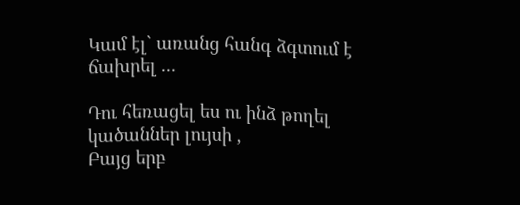Կամ էլ` առանց հանգ ձգտում է ճախրել ...

Դու հեռացել ես ու ինձ թողել
կածաններ լույսի ,
Բայց երբ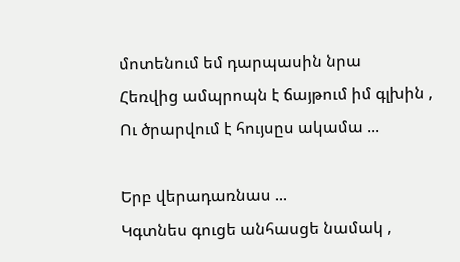մոտենում եմ դարպասին նրա
Հեռվից ամպրոպն է ճայթում իմ գլխին ,
Ու ծրարվում է հույսըս ակամա ...

Երբ վերադառնաս ...
Կգտնես գուցե անհասցե նամակ ,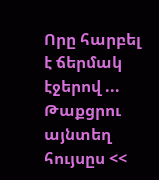Որը հարբել է ճերմակ էջերով ...
Թաքցրու այնտեղ հույսըս <<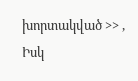խորտակված >> ,
Իսկ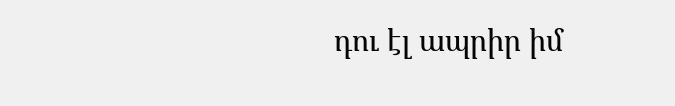դու էլ ապրիր իմ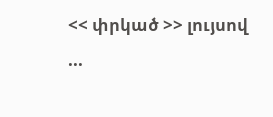<< փրկած >> լույսով ...